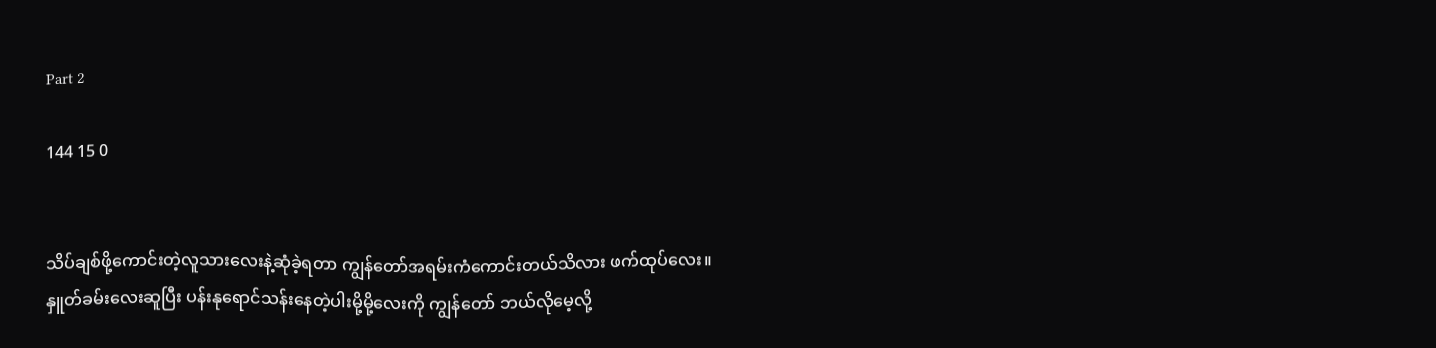Part 2

144 15 0


သိပ်ချစ်ဖို့ကောင်းတဲ့လူသားလေးနဲ့ဆုံခဲ့ရတာ ကျွန်တော်အရမ်းကံကောင်းတယ်သိလား ဖက်ထုပ်လေး။
နှူတ်ခမ်းလေးဆူပြီး ပန်းနုရောင်သန်းနေတဲ့ပါးမို့မို့လေးကို ကျွန်တော် ဘယ်လိုမေ့လို့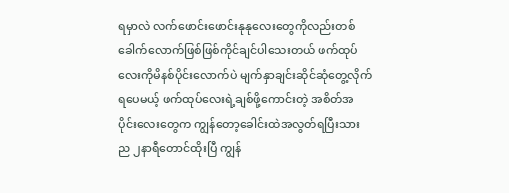ရမှာလဲ လက်ဖောင်းဖောင်းနုနုလေးတွေကိုလည်းတစ်ခေါက်လောက်ဖြစ်ဖြစ်ကိုင်ချင်ပါသေးတယ် ဖက်ထုပ်လေးကိုမိနစ်‌ပိုင်းလောက်ပဲ မျက်နှာချင်း‌ဆိုင်ဆုံတွေ့လိုက်ရပေမယ့် ဖက်ထုပ်လေးရဲ့ချစ်ဖို့ကောင်းတဲ့ အစိတ်အပိုင်းလေးတွေက ကျွန်တော့ခေါင်းထဲအလွတ်ရပြီးသား
ည ၂နာရီတောင်ထိုးပြီ ကျွန်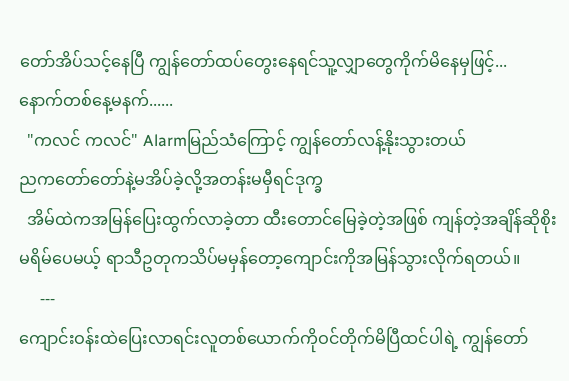တော်အိပ်သင့်နေပြီ ကျွန်တော်ထပ်တွေးနေရင်သူ့လျှာတွေကိုက်မိနေမှဖြင့်...
နောက်တစ်နေ့မနက်......
  "ကလင် ကလင်" Alarmမြည်သံကြောင့် ကျွန်တော်လန့်နိုးသွားတယ်
ညကတော်တော်နဲ့မအိပ်ခဲ့လို့အတန်းမမှီရင်ဒုက္ခ
  အိမ်ထဲကအမြန်ပြေးထွက်လာခဲ့တာ ထီးတောင်မြေခဲ့တဲ့အဖြစ် ကျန်တဲ့အချိန်‌ဆိုစိုးမရိမ်ပေမယ့် ရာသီဥတုကသိပ်မမှန်တော့ကျောင်းကိုအမြန်သွားလိုက်ရတယ်။
     ---
ကျောင်းဝန်းထဲပြေးလာရင်းလူတစ်ယောက်ကိုဝင်တိုက်မိပြီထင်ပါရဲ့ ကျွန်တော်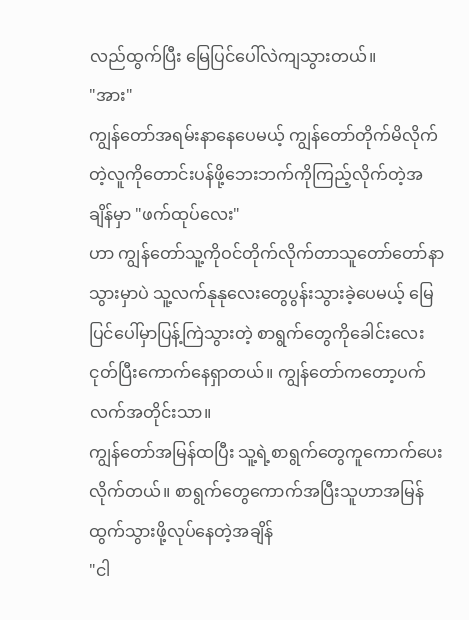လည်ထွက်ပြီး မြေပြင်ပေါ်လဲကျသွားတယ်။
"အား"
ကျွန်တော်အရမ်းနာနေပေမယ့် ကျွန်တော်တိုက်မိလိုက်တဲ့လူကိုတောင်းပန်ဖို့ဘေးဘက်ကိုကြည့်လိုက်တဲ့အချိန်မှာ "ဖက်ထုပ်လေး"
ဟာ ကျွန်တော်သူ့ကိုဝင်တိုက်လိုက်တာသူတော်တော်နာသွားမှာပဲ သူ့လက်နုနုလေးတွေပွန်းသွားခဲ့ပေမယ့် မြေပြင်ပေါ်မှာပြန့်ကြဲသွားတဲ့ စာရွက်တွေကိုခေါင်းလေးငုတ်ပြီးကောက်နေရှာတယ်။ ကျွန်တော်ကတော့ပက်လက်အတိုင်းသာ။
ကျွန်တော်အမြန်ထပြီး သူ့ရဲ့စာရွက်တွေကူကောက်ပေးလိုက်တယ်။ စာ‌ရွက်တွေကောက်အပြီးသူဟာအမြန်ထွက်သွားဖို့လုပ်နေတဲ့အချိန်
"ငါ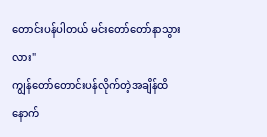တောင်းပန်ပါတယ် မင်းတော်တော်နာသွားလား"
ကျွန်တော်တောင်းပန်လိုက်တဲ့အချိန်ထိနောက်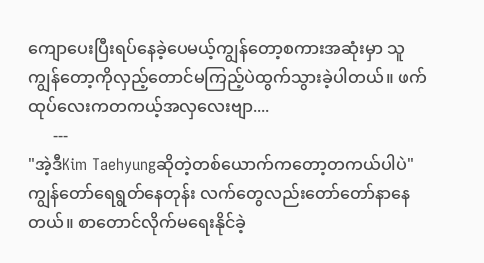ကျောပေးပြီးရပ်နေခဲ့ပေမယ့်ကျွန်တော့စကားအဆုံးမှာ သူကျွန်တော့ကိုလှည့်တောင်မကြည့်ပဲထွက်သွားခဲ့ပါတယ်။ ဖက်ထုပ်လေးကတကယ့်အလှလေးဗျာ....
      ---
"အဲ့ဒီKim Taehyungဆိုတဲ့တစ်ယောက်ကတော့တကယ်ပါပဲ"
ကျွန်တော်ရေရွတ်နေတုန်း လက်တွေလည်းတော်တော်နာနေတယ်။ စာတောင်လိုက်မရေးနိုင်ခဲ့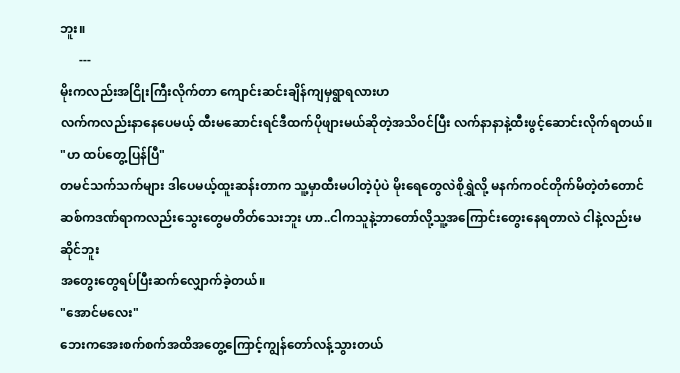ဘူး။
      ---
မိုးကလည်းအငြိုးကြီးလိုက်တာ ကျောင်းဆင်းချိန်ကျမှရွာရလားဟ
လက်ကလည်းနာနေပေမယ့် ထီးမဆောင်းရင်ဒီထက်ပိုဖျားမယ်ဆိုတဲ့အသိဝင်ပြီး လက်နာနာနဲ့ထီးဖွင့်ဆောင်းလိုက်ရတယ်။
"ဟ ထပ်တွေ့ပြန်ပြီ"
တမင်သက်သက်များ ဒါပေမယ့်ထူးဆန်းတာက သူ့မှာထီးမပါတဲ့ပုံပဲ မိုးရေတွေလဲစိုရွှဲလို့ မနက်ကဝင်တိုက်မိတဲ့တံတောင်ဆစ်ကဒဏ်ရာကလည်းသွေးတွေမတိတ်သေးဘူး ဟာ..ငါကသူနဲ့ဘာတော်လို့သူ့အကြောင်းတွေးနေရတာလဲ ငါနဲ့လည်းမဆိုင်ဘူး
အတွေးတွေရပ်ပြီးဆက်လျှောက်ခဲ့တယ်။
"အောင်မလေး"
ဘေးကအေးစက်စက်အထိအတွေ့ကြောင့်ကျွန်တော်လန့်သွားတယ်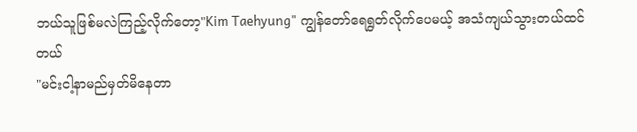ဘယ်သူဖြစ်မလဲကြည့်လိုက်တော့"Kim Taehyung" ကျွန်တော်ရေရွတ်လိုက်ပေမယ့် အသံကျယ်သွားတယ်ထင်တယ်
"မင်းငါ့နာမည်မှတ်မိနေတာ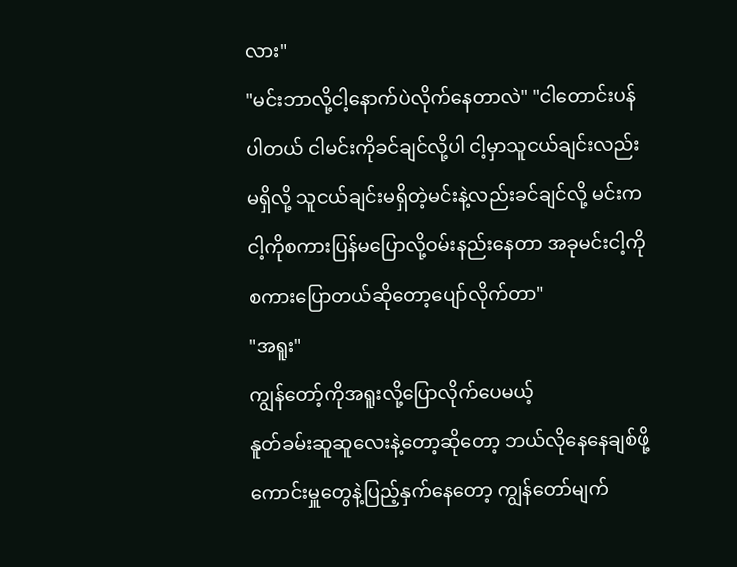လား"
"မင်းဘာလို့ငါ့နောက်ပဲလိုက်နေတာလဲ" "ငါတောင်းပန်ပါတယ် ငါမင်းကိုခင်ချင်လို့ပါ ငါ့မှာသူငယ်ချင်းလည်းမရှိလို့ သူငယ်ချင်းမရှိတဲ့မင်းနဲ့လည်းခင်ချင်လို့ မင်းကငါ့ကိုစကားပြန်မပြောလို့ဝမ်းနည်းနေတာ အခုမင်းငါ့ကိုစကားပြောတယ်ဆိုတော့ပျော်လိုက်တာ"
"အရူး"
ကျွန်တော့်ကိုအရူးလို့ပြောလိုက်ပေမယ့်
နူတ်ခမ်းဆူဆူလေးနဲ့တော့ဆိုတော့ ဘယ်လိုနေနေချစ်ဖို့ကောင်းမှူတွေနဲ့ပြည့်နှက်နေတော့ ကျွန်တော်မျက်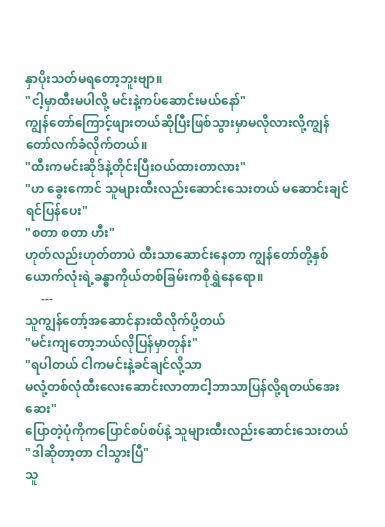နှာပိုးသတ်မရတော့ဘူးဗျာ။
"ငါ့မှာထီးမပါလို့ မင်းနဲ့ကပ်ဆောင်းမယ်နော်"
ကျွန်တော်ကြောင့်ဖျားတယ်ဆိုပြီးဖြစ်သွားမှာမလိုလားလို့ကျွန်တော်လက်ခံလိုက်တယ်။
"ထီးကမင်းဆိုဒ်နဲ့တိုင်းပြီးဝယ်ထားတာလား"
"ဟ ခွေးကောင် သူများထီးလည်းဆောင်းသေးတယ် မဆောင်းချင်ရင်ပြန်ပေး"
"စတာ စတာ ဟီး"
ဟုတ်လည်းဟုတ်တာပဲ ထီးသာဆောင်းနေတာ ကျွန်တော်တို့နှစ်ယောက်လုံးရဲ့ခန္ဓာကိုယ်တစ်ခြမ်းကစိုရွှဲနေရော။
     ---
သူကျွန်တော့်အဆောင်နားထိလိုက်ပို့တယ်
"မင်းကျတော့ဘယ်လိုပြန်မှာတုန်း"
"ရပါတယ် ငါကမင်းနဲ့ခင်ချင်လို့သာ
မလုံ့တစ်လုံထီးလေးဆောင်းလာတာငါ့ဘာသာပြန်လို့ရတယ်အေးဆေး"
ပြောတဲ့ပုံကိုကပြောင်စပ်စပ်နဲ့ သူများထီးလည်းဆောင်းသေးတယ်
"ဒါဆိုတာ့တာ ငါသွားပြီ"
သူ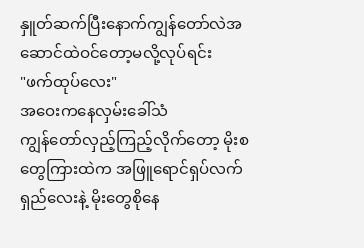နှူတ်ဆက်ပြီးနောက်ကျွန်တော်လဲအဆောင်ထဲဝင်တော့မလို့လုပ်ရင်း
"ဖက်ထုပ်လေး"
အဝေးကနေလှမ်းခေါ်သံ
ကျွန်တော်လှည့်ကြည့်လိုက်တော့ မိုးစတွေကြားထဲက အဖြူရောင်ရှပ်လက်ရှည်လေးနဲ့ မိုးတွေစိုနေ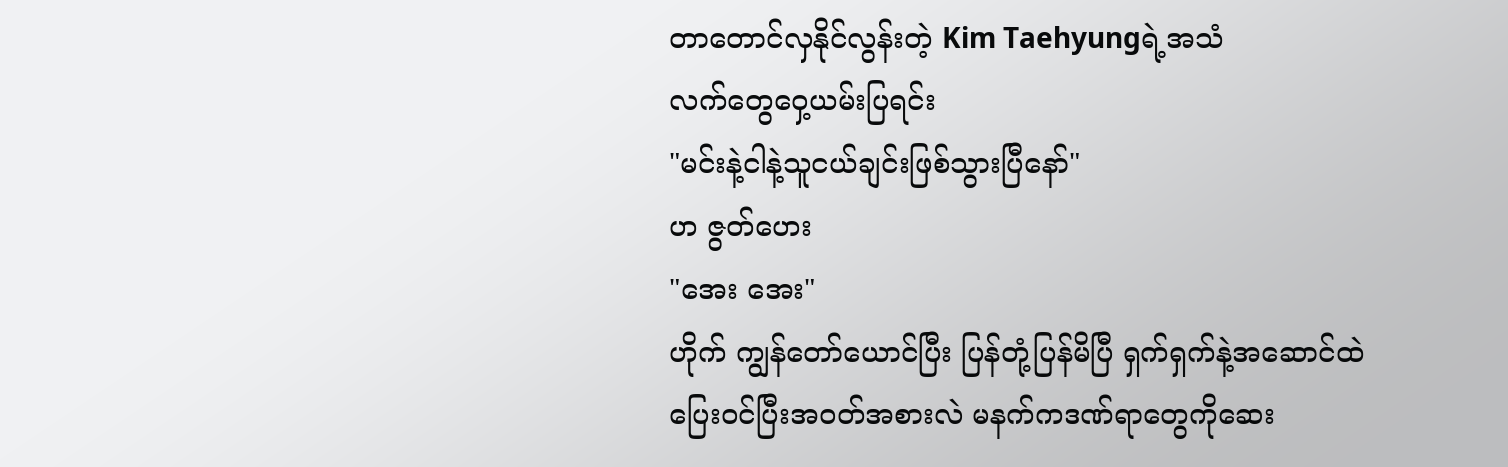တာတောင်လှနိုင်လွန်းတဲ့ Kim Taehyungရဲ့အသံ
လက်တွေဝှေ့ယမ်းပြရင်း
"မင်းနဲ့ငါနဲ့သူငယ်ချင်းဖြစ်သွားပြီနော်"
ဟ ဇွတ်ဟေး
"အေး အေး"
ဟိုက် ကျွန်တော်ယောင်ပြီး ပြန်တုံ့ပြန်မိပြီ ရှက်ရှက်နဲ့အဆောင်ထဲပြေးဝင်ပြီးအဝတ်အစားလဲ မနက်ကဒဏ်ရာတွေကိုဆေး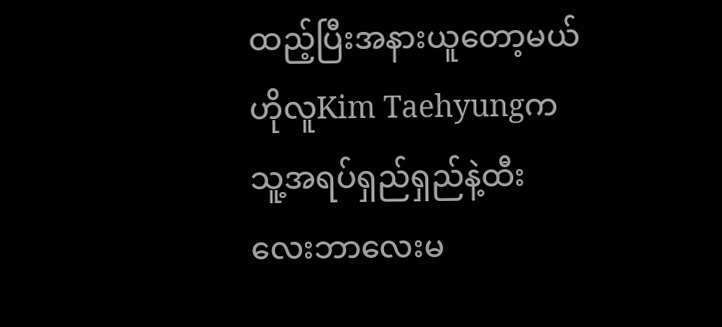ထည့်ပြီးအနားယူတော့မယ်
ဟိုလူKim Taehyungကသူ့အရပ်ရှည်ရှည်နဲ့ထီးလေးဘာလေးမ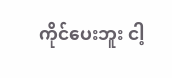ကိုင်ပေးဘူး ငါ့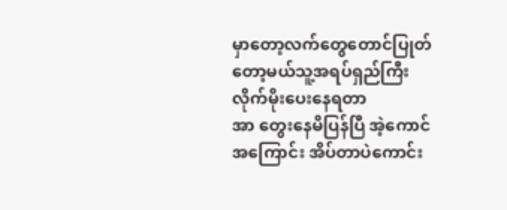မှာတော့လက်တွေတောင်ပြုတ်တော့မယ်သူ့အရပ်ရှည်ကြီးလိုက်မိုးပေးနေရတာ
အာ တွေးနေမိပြန်ပြီ အဲ့ကောင်အကြောင်း အိပ်တာပဲကောင်း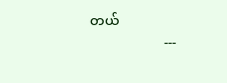တယ်
                      ---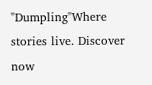"Dumpling"Where stories live. Discover now